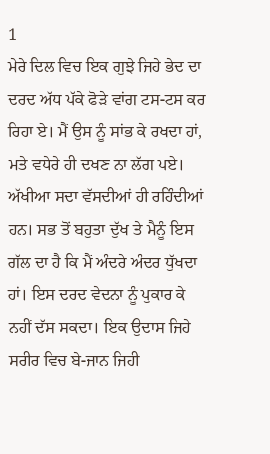1
ਮੇਰੇ ਦਿਲ ਵਿਚ ਇਕ ਗੁਝੇ ਜਿਹੇ ਭੇਦ ਦਾ ਦਰਦ ਅੱਧ ਪੱਕੇ ਫੋੜੇ ਵਾਂਗ ਟਸ-ਟਸ ਕਰ ਰਿਹਾ ਏ। ਮੈਂ ਉਸ ਨੂੰ ਸਾਂਭ ਕੇ ਰਖਦਾ ਹਾਂ, ਮਤੇ ਵਧੇਰੇ ਹੀ ਦਖਣ ਨਾ ਲੱਗ ਪਏ। ਅੱਖੀਆ ਸਦਾ ਵੱਸਦੀਆਂ ਹੀ ਰਹਿੰਦੀਆਂ ਹਨ। ਸਭ ਤੋਂ ਬਹੁਤਾ ਦੁੱਖ ਤੇ ਮੈਨੂੰ ਇਸ ਗੱਲ ਦਾ ਹੈ ਕਿ ਮੈਂ ਅੰਦਰੇ ਅੰਦਰ ਧੁੱਖਦਾ ਹਾਂ। ਇਸ ਦਰਦ ਵੇਦਨਾ ਨੂੰ ਪੁਕਾਰ ਕੇ ਨਹੀਂ ਦੱਸ ਸਕਦਾ। ਇਕ ਉਦਾਸ ਜਿਹੇ ਸਰੀਰ ਵਿਚ ਬੇ-ਜਾਨ ਜਿਹੀ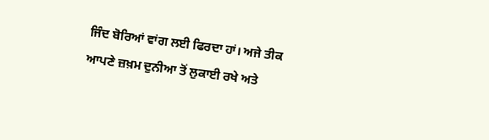ਜਿੰਦ ਬੋਰਿਆਂ ਵਾਂਗ ਲਈ ਫਿਰਦਾ ਹਾਂ। ਅਜੇ ਤੀਕ ਆਪਣੇ ਜ਼ਖ਼ਮ ਦੁਨੀਆ ਤੋਂ ਲੁਕਾਈ ਰਖੇ ਅਤੇ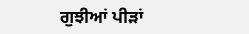ਗੁਝੀਆਂ ਪੀੜਾਂ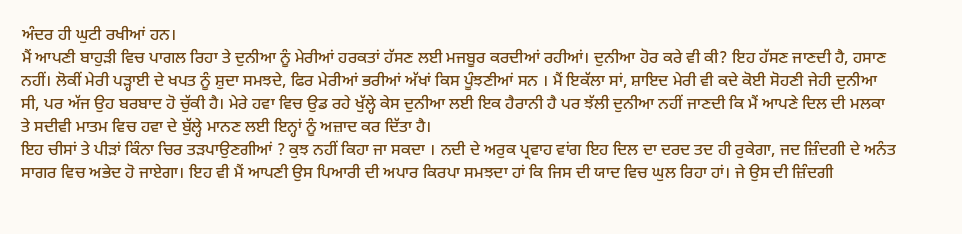ਅੰਦਰ ਹੀ ਘੁਟੀ ਰਖੀਆਂ ਹਨ।
ਮੈਂ ਆਪਣੀ ਬਾਹੁੜੀ ਵਿਚ ਪਾਗਲ ਰਿਹਾ ਤੇ ਦੁਨੀਆ ਨੂੰ ਮੇਰੀਆਂ ਹਰਕਤਾਂ ਹੱਸਣ ਲਈ ਮਜਬੂਰ ਕਰਦੀਆਂ ਰਹੀਆਂ। ਦੁਨੀਆ ਹੋਰ ਕਰੇ ਵੀ ਕੀ? ਇਹ ਹੱਸਣ ਜਾਣਦੀ ਹੈ, ਹਸਾਣ ਨਹੀਂ। ਲੋਕੀਂ ਮੇਰੀ ਪੜ੍ਹਾਈ ਦੇ ਖਪਤ ਨੂੰ ਸ਼ੁਦਾ ਸਮਝਦੇ, ਫਿਰ ਮੇਰੀਆਂ ਭਰੀਆਂ ਅੱਖਾਂ ਕਿਸ ਪੂੰਝਣੀਆਂ ਸਨ । ਮੈਂ ਇਕੱਲਾ ਸਾਂ, ਸ਼ਾਇਦ ਮੇਰੀ ਵੀ ਕਦੇ ਕੋਈ ਸੋਹਣੀ ਜੇਹੀ ਦੁਨੀਆ ਸੀ, ਪਰ ਅੱਜ ਉਹ ਬਰਬਾਦ ਹੋ ਚੁੱਕੀ ਹੈ। ਮੇਰੇ ਹਵਾ ਵਿਚ ਉਡ ਰਹੇ ਖੁੱਲ੍ਹੇ ਕੇਸ ਦੁਨੀਆ ਲਈ ਇਕ ਹੈਰਾਨੀ ਹੈ ਪਰ ਝੱਲੀ ਦੁਨੀਆ ਨਹੀਂ ਜਾਣਦੀ ਕਿ ਮੈਂ ਆਪਣੇ ਦਿਲ ਦੀ ਮਲਕਾ ਤੇ ਸਦੀਵੀ ਮਾਤਮ ਵਿਚ ਹਵਾ ਦੇ ਬੁੱਲ੍ਹੇ ਮਾਨਣ ਲਈ ਇਨ੍ਹਾਂ ਨੂੰ ਅਜ਼ਾਦ ਕਰ ਦਿੱਤਾ ਹੈ।
ਇਹ ਚੀਸਾਂ ਤੇ ਪੀੜਾਂ ਕਿੰਨਾ ਚਿਰ ਤੜਪਾਉਣਗੀਆਂ ? ਕੁਝ ਨਹੀਂ ਕਿਹਾ ਜਾ ਸਕਦਾ । ਨਦੀ ਦੇ ਅਰੁਕ ਪ੍ਰਵਾਹ ਵਾਂਗ ਇਹ ਦਿਲ ਦਾ ਦਰਦ ਤਦ ਹੀ ਰੁਕੇਗਾ, ਜਦ ਜ਼ਿੰਦਗੀ ਦੇ ਅਨੰਤ ਸਾਗਰ ਵਿਚ ਅਭੇਦ ਹੋ ਜਾਏਗਾ। ਇਹ ਵੀ ਮੈਂ ਆਪਣੀ ਉਸ ਪਿਆਰੀ ਦੀ ਅਪਾਰ ਕਿਰਪਾ ਸਮਝਦਾ ਹਾਂ ਕਿ ਜਿਸ ਦੀ ਯਾਦ ਵਿਚ ਘੁਲ ਰਿਹਾ ਹਾਂ। ਜੇ ਉਸ ਦੀ ਜ਼ਿੰਦਗੀ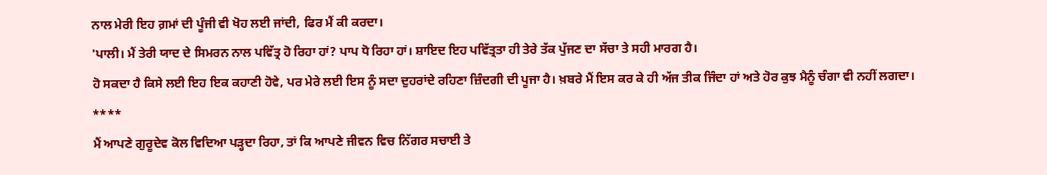ਨਾਲ ਮੇਰੀ ਇਹ ਗ਼ਮਾਂ ਦੀ ਪੂੰਜੀ ਵੀ ਖੋਹ ਲਈ ਜਾਂਦੀ, ਫਿਰ ਮੈਂ ਕੀ ਕਰਦਾ।
'ਪਾਲੀ। ਮੈਂ ਤੇਰੀ ਯਾਦ ਦੇ ਸਿਮਰਨ ਨਾਲ ਪਵਿੱਤ੍ਰ ਹੋ ਰਿਹਾ ਹਾਂ? ਪਾਪ ਧੋ ਰਿਹਾ ਹਾਂ। ਸ਼ਾਇਦ ਇਹ ਪਵਿੱਤ੍ਰਤਾ ਹੀ ਤੇਰੇ ਤੱਕ ਪੁੱਜਣ ਦਾ ਸੱਚਾ ਤੇ ਸਹੀ ਮਾਰਗ ਹੈ।
ਹੋ ਸਕਦਾ ਹੈ ਕਿਸੇ ਲਈ ਇਹ ਇਕ ਕਹਾਣੀ ਹੋਵੇ, ਪਰ ਮੇਰੇ ਲਈ ਇਸ ਨੂੰ ਸਦਾ ਦੁਹਰਾਂਦੇ ਰਹਿਣਾ ਜ਼ਿੰਦਗੀ ਦੀ ਪੂਜਾ ਹੈ। ਖ਼ਬਰੇ ਮੈਂ ਇਸ ਕਰ ਕੇ ਹੀ ਅੱਜ ਤੀਕ ਜਿੰਦਾ ਹਾਂ ਅਤੇ ਹੋਰ ਕੁਝ ਮੈਨੂੰ ਚੰਗਾ ਵੀ ਨਹੀਂ ਲਗਦਾ।
****
ਮੈਂ ਆਪਣੇ ਗੁਰੂਦੇਵ ਕੋਲ ਵਿਦਿਆ ਪੜ੍ਹਦਾ ਰਿਹਾ, ਤਾਂ ਕਿ ਆਪਣੇ ਜੀਵਨ ਵਿਚ ਨਿੱਗਰ ਸਚਾਈ ਤੇ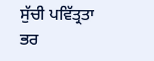ਸੁੱਚੀ ਪਵਿੱਤ੍ਰਤਾ ਭਰ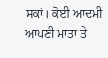ਸਕਾਂ। ਕੋਈ ਆਦਮੀ ਆਪਣੀ ਮਾਤਾ ਤੇ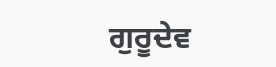ਗੁਰੂਦੇਵ